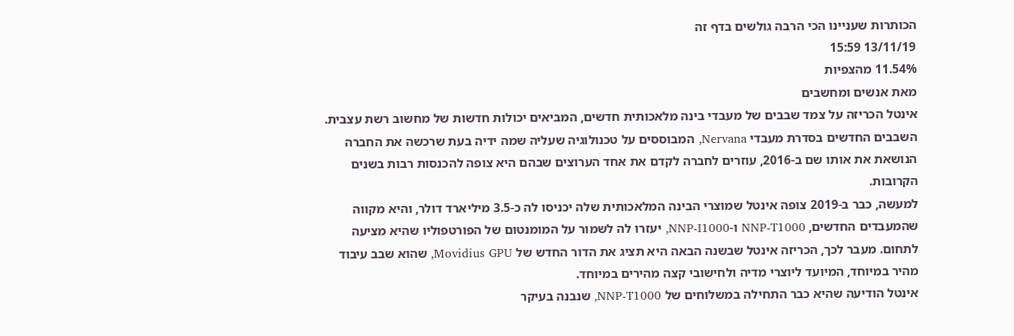הכותרות שעניינו הכי הרבה גולשים בדף זה
13/11/19 15:59
11.54% מהצפיות
מאת אנשים ומחשבים
אינטל הכריזה על צמד שבבים של מעבדי בינה מלאכותית חדשים, המביאים יכולות חדשות של מחשוב רשת עצבית. השבבים החדשים בסדרת מעבדי Nervana, המבוססים על טכנולוגיה שעליה שמה ידיה בעת שרכשה את החברה הנושאת את אותו שם ב-2016, עוזרים לחברה לקדם את אחד הערוצים שבהם היא צופה להכנסות רבות בשנים הקרובות.
למעשה, כבר ב-2019 צופה אינטל שמוצרי הבינה המלאכותית שלה יכניסו לה כ-3.5 מיליארד דולר, והיא מקווה שהמעבדים החדשים, NNP-T1000 ו-NNP-I1000, יעזרו לה לשמור על המומנטום של הפורטפוליו שהיא מציעה לתחום. מעבר לכך, הכריזה אינטל שבשנה הבאה היא תציג את הדור החדש של Movidius GPU, שהוא שבב עיבוד מהיר במיוחד, המיועד ליוצרי מדיה ולחישובי קצה מהירים במיוחד.
אינטל הודיעה שהיא כבר התחילה במשלוחים של NNP-T1000, שנבנה בעיקר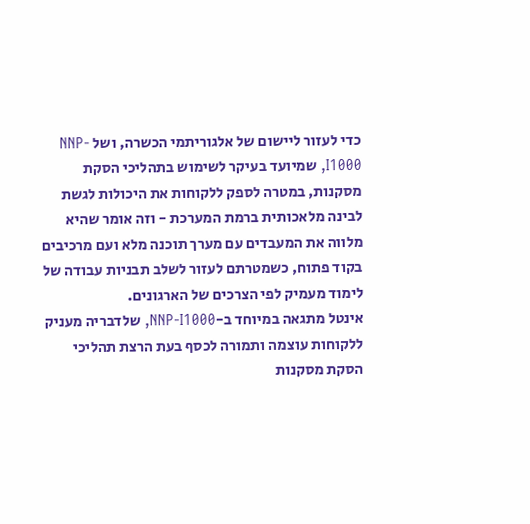כדי לעזור ליישום של אלגוריתמי הכשרה, ושל NNP-I1000, שמיועד בעיקר לשימוש בתהליכי הסקת מסקנות, במטרה לספק ללקוחות את היכולות לגשת לבינה מלאכותית ברמת המערכת - וזה אומר שהיא מלווה את המעבדים עם מערך תוכנה מלא ועם מרכיבים בקוד פתוח, כשמטרתם לעזור לשלב תבניות עבודה של לימוד מעמיק לפי הצרכים של הארגונים.
אינטל מתגאה במיוחד ב-NNP-I1000, שלדבריה מעניק ללקוחות עוצמה ותמורה לכסף בעת הרצת תהליכי הסקת מסקנות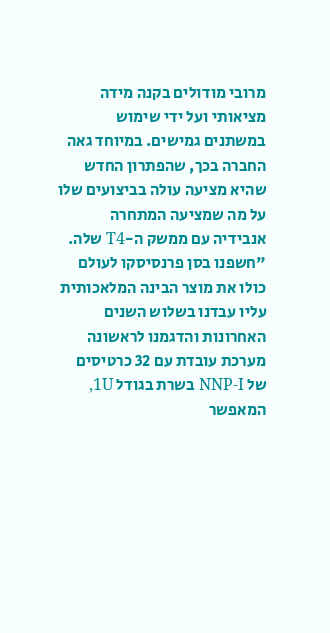מרובי מודולים בקנה מידה מציאותי ועל ידי שימוש במשתנים גמישים. במיוחד גאה החברה בכך, שהפתרון החדש שהיא מציעה עולה בביצועים שלו על מה שמציעה המתחרה אנבידיה עם ממשק ה-T4 שלה.
"חשפנו בסן פרנסיסקו לעולם כולו את מוצר הבינה המלאכותית עליו עבדנו בשלוש השנים האחרונות והדגמנו לראשונה מערכת עובדת עם 32 כרטיסים של NNP-I בשרת בגודל 1U, המאפשר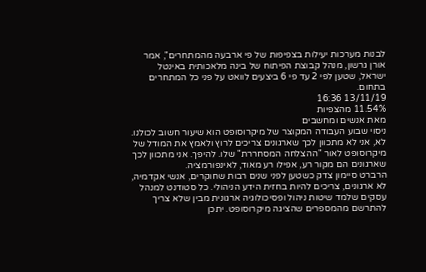לבנות מערכות יעילות בצפיפות של פי ארבעה מהמתחרים", אמר אורן גרשון, מנהל קבוצת הפיתוח של בינה מלאכותית באינטל ישראל, שטען לפי 2 עד פי 6 ביצעים לוואט על פני כל המתחרים בתחום.
13/11/19 16:36
11.54% מהצפיות
מאת אנשים ומחשבים
ניסוי שבוע העבודה המקוצר של מיקרוסופט הוא שיעור חשוב לכולנו. לא, אני לא מתכוון לכך שארגונים צריכים לרוץ ולאמץ את המודל של מיקרוסופט לאור "ההצלחה המסחררת" שלו. להיפך. אני מתכוון לכך שארגונים הם מקור רע, אפילו רע מאוד, לאינפורמציה.
הרברט סיימון צדק כשטען לפני שנים רבות שחוקרים, אנשי אקדמיה, לא ארגונים, צריכים להיות בחזית הידע הניהולי. כל סטודנט למנהל עסקים שלמד שיטות ניהול ופסיכולוגיה ארגונית מבין שלא צריך להתרשם מהמספרים שהציגה מיקרוסופט. יתכן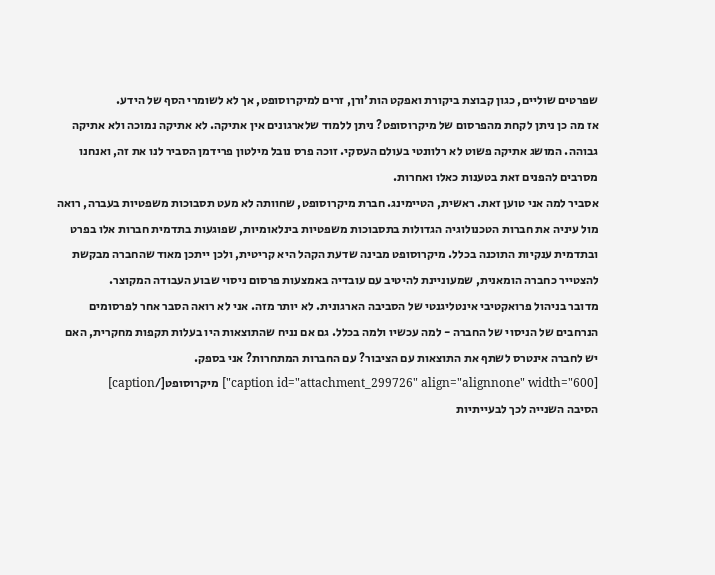שפרטים שוליים, כגון קבוצת ביקורת ואפקט הות'ורן, זרים למיקרוסופט, אך לא לשומרי הסף של הידע.
אז מה כן ניתן לקחת מהפרסום של מיקרוסופט? ניתן ללמוד שלארגונים אין אתיקה. לא אתיקה נמוכה ולא אתיקה גבוהה. המושג אתיקה פשוט לא רלוונטי בעולם העסקי. זוכה פרס נובל מילטון פרידמן הסביר לנו את זה, ואנחנו מסרבים להפנים זאת בטענות כאלו ואחרות.
אסביר למה אני טוען זאת. ראשית, הטיימינג. חברת מיקרוסופט, שחוותה לא מעט תסבוכות משפטיות בעברה, רואה מול עיניה את חברות הטכנולוגיה הגדולות בתסבוכות משפטיות בינלאומיות, שפוגעות בתדמית חברות אלו בפרט ובתדמית ענקיות התוכנה בכלל. מיקרוסופט מבינה שדעת הקהל היא קריטית, ולכן ייתכן מאוד שהחברה מבקשת להצטייר כחברה הומאנית, שמעוניינת להיטיב עם עובדיה באמצעות פרסום ניסוי שבוע העבודה המקוצר.
מדובר בניהול פרואקטיבי אינטליגנטי של הסביבה הארגונית. לא יותר מזה. אני לא רואה הסבר אחר לפרסומים הנרחבים של הניסוי של החברה - למה עכשיו ולמה בכלל. גם אם נניח שהתוצאות היו בעלות תקפות מחקרית, האם יש לחברה אינטרס לשתף את התוצאות עם הציבור? עם החברות המתחרות? אני בספק.
[caption id="attachment_299726" align="alignnone" width="600"] מיקרוסופט[/caption]
הסיבה השנייה לכך לבעייתיות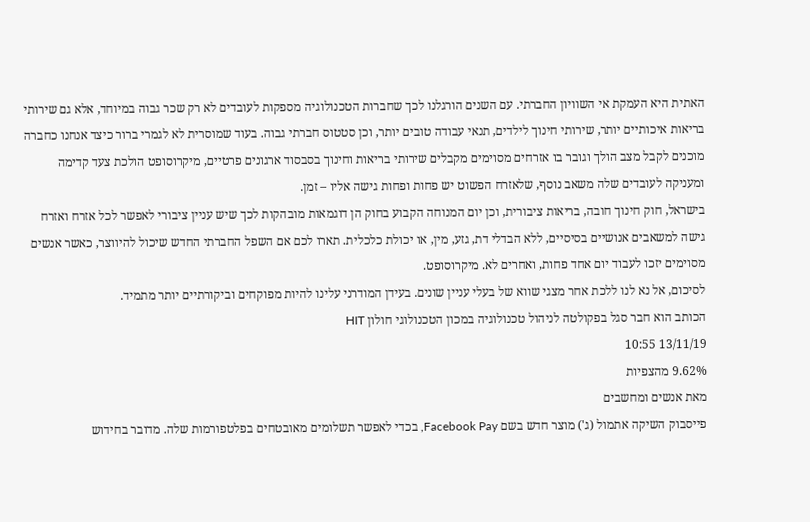האתית היא העמקת אי השוויון החברתי. עם השנים הורגלנו לכך שחברות הטכנולוגיה מספקות לעובדים לא רק שכר גבוה במיוחד, אלא גם שירותי בריאות איכותיים יותר, שירותי חינוך לילדים, תנאי עבודה טובים יותר, וכן סטטוס חברתי גבוה. בעוד שמוסרית לא לגמרי ברור כיצד אנחנו כחברה מוכנים לקבל מצב הולך וגובר בו אזרחים מסוימים מקבלים שירותי בריאות וחינוך בסבסוד ארגונים פרטיים, מיקרוסופט הולכת צעד קדימה ומעניקה לעובדים שלה משאב נוסף, שלאזרח הפשוט יש פחות ופחות גישה אליו – זמן.
בישראל, חוק חינוך חובה, בריאות ציבורית, וכן יום המנוחה הקבוע בחוק הן דוגמאות מובהקות לכך שיש עניין ציבורי לאפשר לכל אזרח ואזרח גישה למשאבים אנושיים בסיסיים, ללא הבדלי דת, גזע, מין, או יכולת כלכלית. תארו לכם אם השפל החברתי החדש שיכול להיווצר, כאשר אנשים מסוימים יזכו לעבוד יום אחד פחות, ואחרים לא. מיקרוסופט.
לסיכום, אל נא לנו ללכת אחר מצגי שווא של בעלי עניין שונים. בעידן המודרני עלינו להיות מפוקחים וביקורתיים יותר מתמיד.
הכותב הוא חבר סגל בפקולטה לניהול טכנולוגיה במכון הטכנולוגי חולון HIT
13/11/19 10:55
9.62% מהצפיות
מאת אנשים ומחשבים
פייסבוק השיקה אתמול (ג') מוצר חדש בשם Facebook Pay, בכדי לאפשר תשלומים מאובטחים בפלטפורמות שלה. מדובר בחידוש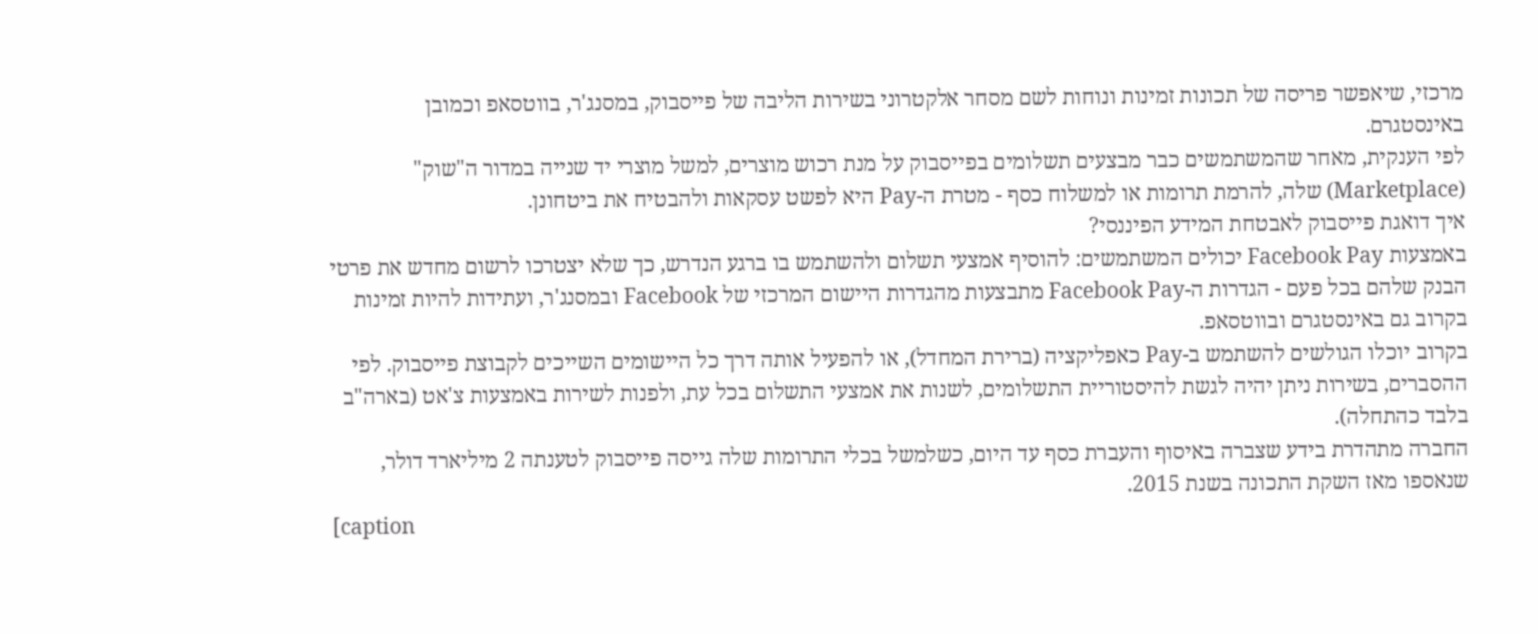מרכזי, שיאפשר פריסה של תכונות זמינות ונוחות לשם מסחר אלקטרוני בשירות הליבה של פייסבוק, במסנג'ר, בווטסאפ וכמובן באינסטגרם.
לפי הענקית, מאחר שהמשתמשים כבר מבצעים תשלומים בפייסבוק על מנת רכוש מוצרים, למשל מוצרי יד שנייה במדור ה"שוק" (Marketplace) שלה, להרמת תרומות או למשלוח כסף - מטרת ה-Pay היא לפשט עסקאות ולהבטיח את ביטחונן.
איך דואגת פייסבוק לאבטחת המידע הפיננסי?
באמצעות Facebook Pay יכולים המשתמשים: להוסיף אמצעי תשלום ולהשתמש בו ברגע הנדרש, כך שלא יצטרכו לרשום מחדש את פרטי הבנק שלהם בכל פעם - הגדרות ה-Facebook Pay מתבצעות מהגדרות היישום המרכזי של Facebook ובמסנג'ר, ועתידות להיות זמינות בקרוב גם באינסטגרם ובווטסאפ.
בקרוב יוכלו הגולשים להשתמש ב-Pay כאפליקציה (ברירת המחדל), או להפעיל אותה דרך כל היישומים השייכים לקבוצת פייסבוק. לפי ההסברים, בשירות ניתן יהיה לגשת להיסטוריית התשלומים, לשנות את אמצעי התשלום בכל עת, ולפנות לשירות באמצעות צ'אט (בארה"ב בלבד כהתחלה).
החברה מתהדרת בידע שצברה באיסוף והעברת כסף עד היום, כשלמשל בכלי התרומות שלה גייסה פייסבוק לטענתה 2 מיליארד דולר, שנאספו מאז השקת התכונה בשנת 2015.
[caption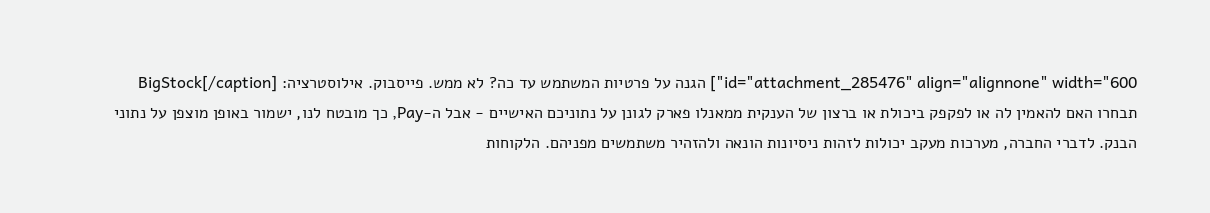id="attachment_285476" align="alignnone" width="600"] הגנה על פרטיות המשתמש עד כה? לא ממש. פייסבוק. אילוסטרציה: BigStock[/caption]
תבחרו האם להאמין לה או לפקפק ביכולת או ברצון של הענקית ממאנלו פארק לגונן על נתוניכם האישיים - אבל ה-Pay, כך מובטח לנו, ישמור באופן מוצפן על נתוני הבנק. לדברי החברה, מערכות מעקב יכולות לזהות ניסיונות הונאה ולהזהיר משתמשים מפניהם. הלקוחות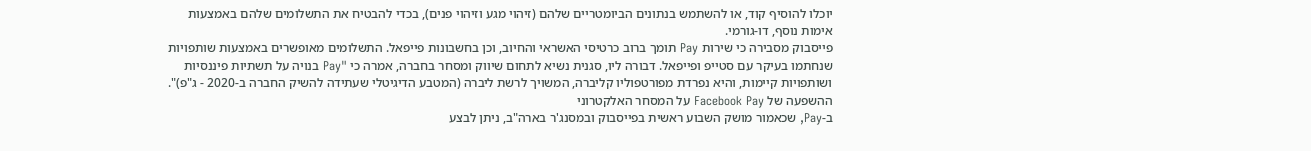יוכלו להוסיף קוד, או להשתמש בנתונים הביומטריים שלהם (זיהוי מגע וזיהוי פנים), בכדי להבטיח את התשלומים שלהם באמצעות אימות נוסף, דו-גורמי.
פייסבוק מסבירה כי שירות Pay תומך ברוב כרטיסי האשראי והחיוב, וכן בחשבונות פייפאל. התשלומים מאופשרים באמצעות שותפויות שנחתמו בעיקר עם סטייפ ופייפאל. דבורה ליו, סגנית נשיא לתחום שיווק ומסחר בחברה, אמרה כי "Pay בנויה על תשתיות פיננסיות ושותפויות קיימות, והיא נפרדת מפורטפוליו קליברה, המשויך לרשת ליברה (המטבע הדיגיטלי שעתידה להשיק החברה ב-2020 - ג"פ)".
ההשפעה של Facebook Pay על המסחר האלקטרוני
ב-Pay, שכאמור מושק השבוע ראשית בפייסבוק ובמסנג'ר בארה"ב, ניתן לבצע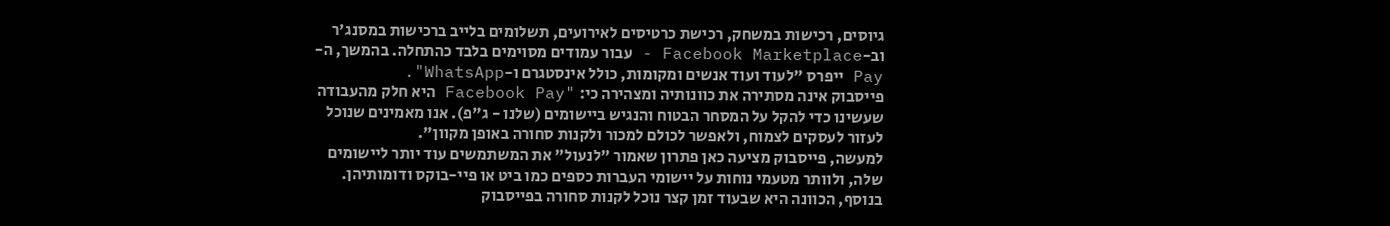גיוסים, רכישות במשחק, רכישת כרטיסים לאירועים, תשלומים בלייב ברכישות במסנג'ר וב-Facebook Marketplace - עבור עמודים מסוימים בלבד כהתחלה. בהמשך, ה-Pay ייפרס "לעוד ועוד אנשים ומקומות, כולל אינסטגרם ו-WhatsApp".
פייסבוק אינה מסתירה את כוונותיה ומצהירה כי: "Facebook Pay היא חלק מהעבודה שעשינו כדי להקל על המסחר הבטוח והנגיש ביישומים (שלנו - ג"פ). אנו מאמינים שנוכל לעזור לעסקים לצמוח, ולאפשר לכולם למכור ולקנות סחורה באופן מקוון".
למעשה, פייסבוק מציעה כאן פתרון שאמור "לנעול" את המשתמשים עוד יותר ליישומים שלה, ולוותר מטעמי נוחות על יישומי העברות כספים כמו ביט או פיי-בוקס ודומותיהן. בנוסף, הכוונה היא שבעוד זמן קצר נוכל לקנות סחורה בפייסבוק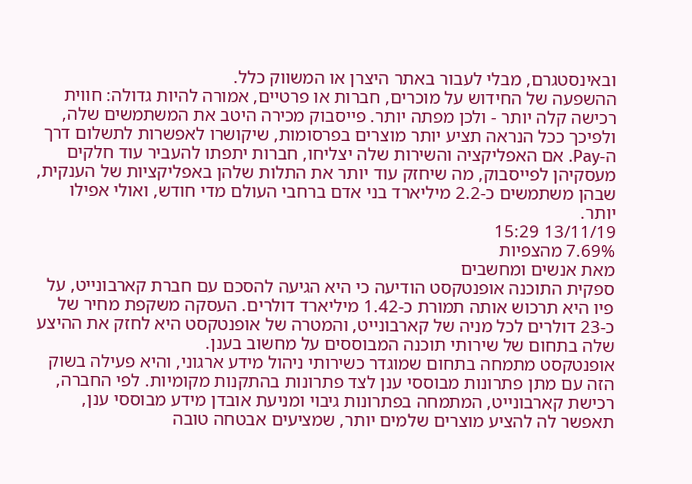ובאינסטגרם, מבלי לעבור באתר היצרן או המשווק כלל.
ההשפעה של החידוש על מוכרים, חברות או פרטיים, אמורה להיות גדולה: חווית רכישה קלה יותר - ולכן מפתה יותר. פייסבוק מכירה היטב את המשתמשים שלה, ולפיכך ככל הנראה תציע יותר מוצרים בפרסומות, שיקושרו לאפשרות לתשלום דרך ה-Pay. אם האפליקציה והשירות שלה יצליחו, חברות יתפתו להעביר עוד חלקים מעסקיהן לפייסבוק, מה שיחזק עוד יותר את התלות שלהן באפליקציות של הענקית, שבהן משתמשים כ-2.2 מיליארד בני אדם ברחבי העולם מדי חודש, ואולי אפילו יותר.
13/11/19 15:29
7.69% מהצפיות
מאת אנשים ומחשבים
ספקית התוכנה אופנטקסט הודיעה כי היא הגיעה להסכם עם חברת קארבונייט, על פיו היא תרכוש אותה תמורת כ-1.42 מיליארד דולרים. העסקה משקפת מחיר של כ-23 דולרים לכל מניה של קארבונייט, והמטרה של אופנטקסט היא לחזק את ההיצע שלה בתחום של שירותי תוכנה המבוססים על מחשוב בענן.
אופנטקסט מתמחה בתחום שמוגדר כשירותי ניהול מידע ארגוני, והיא פעילה בשוק הזה עם מתן פתרונות מבוססי ענן לצד פתרונות בהתקנות מקומיות. לפי החברה, רכישת קארבונייט, המתמחה בפתרונות גיבוי ומניעת אובדן מידע מבוססי ענן, תאפשר לה להציע מוצרים שלמים יותר, שמציעים אבטחה טובה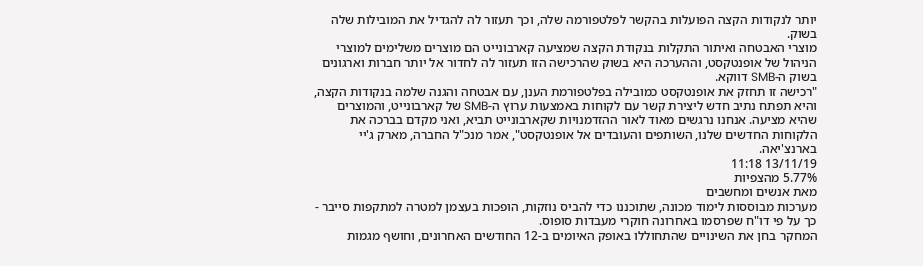יותר לנקודות הקצה הפועלות בהקשר לפלטפורמה שלה, וכך תעזור לה להגדיל את המובילות שלה בשוק.
מוצרי האבטחה ואיתור התקלות בנקודת הקצה שמציעה קארבונייט הם מוצרים משלימים למוצרי הניהול של אופנטקסט, וההערכה היא בשוק שהרכישה הזו תעזור לה לחדור אל יותר חברות וארגונים בשוק ה-SMB דווקא.
"רכישה זו תחזק את אופנטקסט כמובילה בפלטפורמת הענן, עם אבטחה והגנה שלמה בנקודות הקצה, והיא תפתח נתיב חדש ליצירת קשר עם לקוחות באמצעות ערוץ ה-SMB של קארבונייט, והמוצרים שהיא מציעה. אנחנו נרגשים מאוד לאור ההזדמנויות שקארבונייט תביא, ואני מקדם בברכה את הלקוחות החדשים שלנו, השותפים והעובדים אל אופנטקסט", אמר מנכ"ל החברה, מארק ג'יי בארנצ'יאה.
13/11/19 11:18
5.77% מהצפיות
מאת אנשים ומחשבים
מערכות מבוססות לימוד מכונה, שתוכננו כדי להביס נוזקות, הופכות בעצמן למטרה למתקפות סייבר - כך על פי דו"ח שפרסמו באחרונה חוקרי מעבדות סופוס.
המחקר בחן את השינויים שהתחוללו באופק האיומים ב-12 החודשים האחרונים, וחושף מגמות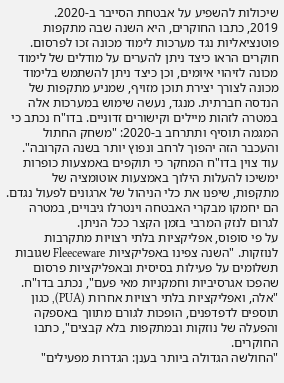שיכולות להשפיע על אבטחת הסייבר ב-2020.
2019, כתבו החוקרים, היא השנה שבה מתקפות פוטנציאליות נגד מערכות לימוד מכונה זכו לפרסום. חוקרים הראו כיצד ניתן להערים על מודלים של לימוד מכונה לזיהוי איומים, וכן כיצד ניתן להשתמש בלימוד מכונה לצורך יצירת תוכן מזויף, שמניע מתקפות של הנדסה חברתית. מנגד, נעשה שימוש במערכות אלה במטרה לזהות מיילים וקישורים זדוניים. בדו"ח נכתב כי המגמה תוסיף ותתרחב ב-2020: "משחק החתול והעכבר הזה יהפוך לרחב ונפוץ יותר בשנה הקרובה".
עוד צוין בדו"ח המחקר כי תוקפים באמצעות כופרות ימשיכו להעלות הילוך באמצעות אוטומציה של מתקפות, שיפנו את כלי הניהול של ארגונים לפעול נגדם. הם יחמקו מבקרי האבטחה וינטרלו גיבויים, במטרה לגרום לנזק המרבי בזמן הקצר ככל הניתן.
על פי סופוס, אפליקציות בלתי רצויות מתקרבות לנוזקות. "השנה צפינו באפליקציות Fleeceware שגובות תשלומים על פעילות בסיסית ובאפליקציות פרסום שהפכו אגרסיביות וחמקניות מאי פעם", נכתב בדו"ח. "אלה, ואפליקציות בלתי רצויות אחרות (PUA), כגון תוספים לדפדפנים, הופכות לגורם מתווך באספקה והפעלה של נוזקות ובמתקפות בלא קבצים", כתבו החוקרים.
"החולשה הגדולה ביותר בענן: הגדרות מפעילים"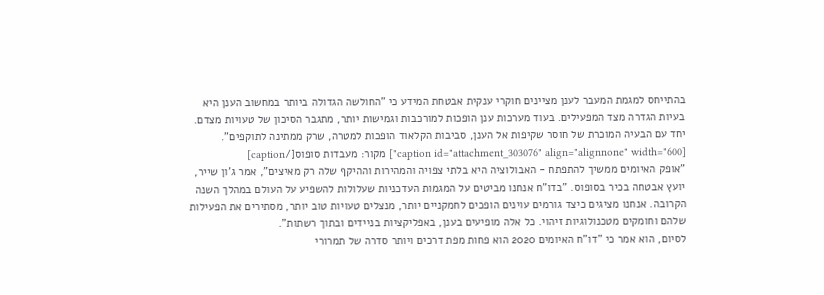בהתייחס למגמת המעבר לענן מציינים חוקרי ענקית אבטחת המידע כי "החולשה הגדולה ביותר במחשוב הענן היא בעיות הגדרה מצד המפעילים. בעוד מערכות ענן הופכות למורכבות וגמישות יותר, מתגבר הסיכון של טעויות מצדם. יחד עם הבעיה המוכרת של חוסר שקיפות אל הענן, סביבות הקלאוד הופכות למטרה, שרק ממתינה לתוקפים".
[caption id="attachment_303076" align="alignnone" width="600"] מקור: מעבדות סופוס[/caption]
"אופק האיומים ממשיך להתפתח - האבולוציה היא בלתי צפויה והמהירות וההיקף שלה רק מאיצים", אמר ג'ון שייר, יועץ אבטחה בכיר בסופוס. "בדו"ח אנחנו מביטים על המגמות העדכניות שעלולות להשפיע על העולם במהלך השנה הקרובה. אנחנו מציגים כיצד גורמים עוינים הופכים לחמקניים יותר, מנצלים טעויות טוב יותר, מסתירים את הפעילות שלהם וחומקים מטכנולוגיות זיהוי. כל אלה מופיעים בענן, באפליקציות בניידים ובתוך רשתות".
לסיום, הוא אמר כי "דו"ח האיומים 2020 הוא פחות מפת דרכים ויותר סדרה של תמרורי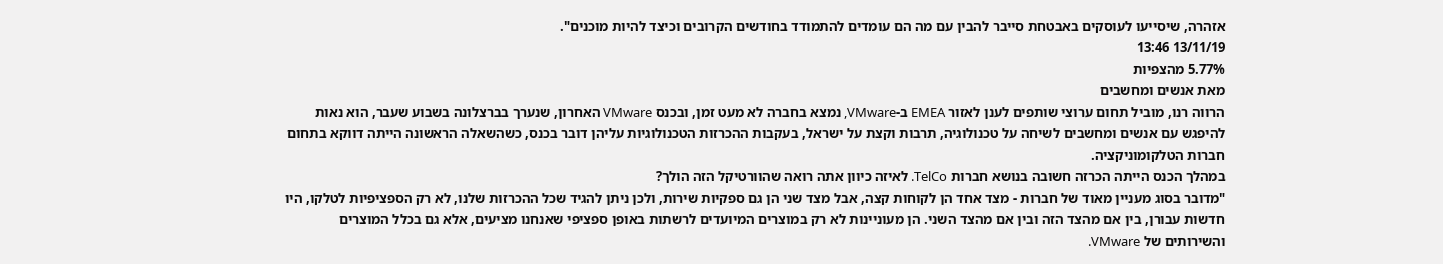אזהרה, שיסייעו לעוסקים באבטחת סייבר להבין עם מה הם עומדים להתמודד בחודשים הקרובים וכיצד להיות מוכנים".
13/11/19 13:46
5.77% מהצפיות
מאת אנשים ומחשבים
הרווה רנו, מוביל תחום ערוצי שותפים לענן לאזור EMEA ב-VMware, נמצא בחברה לא מעט זמן, ובכנס VMware האחרון, שנערך בברצלונה בשבוע שעבר, הוא נאות להיפגש עם אנשים ומחשבים לשיחה על טכנולוגיה, תרבות וקצת על ישראל, בעקבות ההכרזות הטכנולוגיות עליהן דובר בכנס, כשהשאלה הראשונה הייתה דווקא בתחום חברות הטלקומוניקציה.
במהלך הכנס הייתה הכרזה חשובה בנושא חברות TelCo. לאיזה כיוון אתה רואה שהוורטיקל הזה הולך?
"מדובר בסוג מעניין מאוד של חברות - מצד אחד הן לקוחות קצה, אבל מצד שני הן גם ספקיות שירות, ולכן ניתן להגיד שכל ההכרזות שלנו, לא רק הספציפיות לטלקו, היו חדשות עבורן, בין אם מהצד הזה ובין אם מהצד השני. הן מעוניינות לא רק במוצרים המיועדים לרשתות באופן ספציפי שאנחנו מציעים, אלא גם בכלל המוצרים והשירותים של VMware.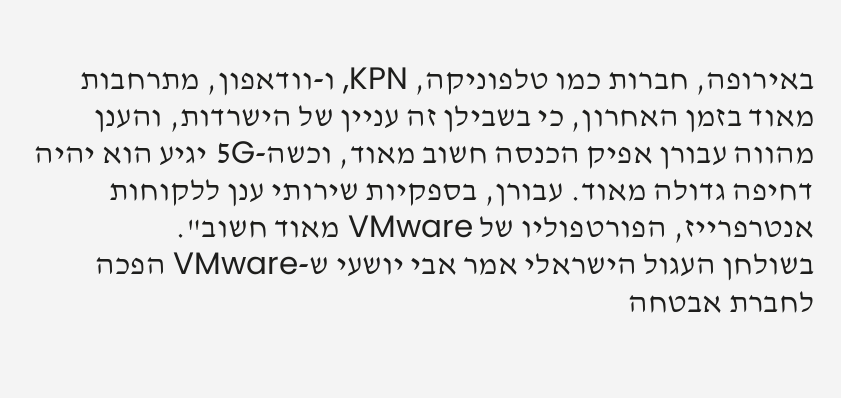באירופה, חברות כמו טלפוניקה, KPN, ו-וודאפון, מתרחבות מאוד בזמן האחרון, כי בשבילן זה עניין של הישרדות, והענן מהווה עבורן אפיק הכנסה חשוב מאוד, וכשה-5G יגיע הוא יהיה דחיפה גדולה מאוד. עבורן, בספקיות שירותי ענן ללקוחות אנטרפרייז, הפורטפוליו של VMware מאוד חשוב".
בשולחן העגול הישראלי אמר אבי יושעי ש-VMware הפכה לחברת אבטחה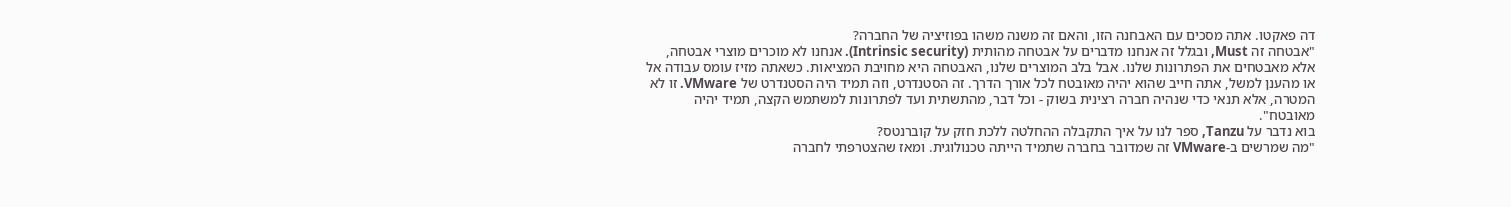דה פאקטו. אתה מסכים עם האבחנה הזו, והאם זה משנה משהו בפוזיציה של החברה?
"אבטחה זה Must, ובגלל זה אנחנו מדברים על אבטחה מהותית (Intrinsic security). אנחנו לא מוכרים מוצרי אבטחה, אלא מאבטחים את הפתרונות שלנו. אבל בלב המוצרים שלנו, האבטחה היא מחויבת המציאות. כשאתה מזיז עומס עבודה אל או מהענן למשל, אתה חייב שהוא יהיה מאובטח לכל אורך הדרך. זה הסטנדרט, וזה תמיד היה הסטנדרט של VMware. זו לא המטרה, אלא תנאי כדי שנהיה חברה רצינית בשוק - וכל דבר, מהתשתית ועד לפתרונות למשתמש הקצה, תמיד יהיה מאובטח".
בוא נדבר על Tanzu, ספר לנו על איך התקבלה ההחלטה ללכת חזק על קוברנטס?
"מה שמרשים ב-VMware זה שמדובר בחברה שתמיד הייתה טכנולוגית. ומאז שהצטרפתי לחברה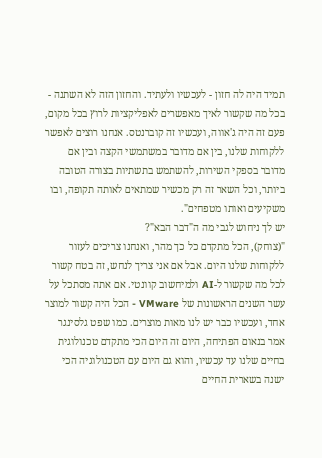תמיד היה לה חזון - לעכשיו ולעתיד. והחזון הזה לא השתנה - בכל מה שקשור לאיך מאפשרים לאפליקציות לרוץ בכל מקום, פעם זה היה ג'אווה, ועכשיו זה קוברנטס. אנחנו רוצים לאפשר ללקוחות שלנו, בין אם מדובר במשתמשי הקצה ובין אם מדובר בספקי השירות, להשתמש בתשתיות בצורה הטובה ביותר, וכל השאר זה רק מכשיר שמתאים לאותה תקופה, ובו משקיעים ואותו מטפחים".
יש לך ניחוש לגבי מה ה"דבר הבא"?
"(צוחק), הכל מתקדם כל כך מהר, ואנחנו צריכים לעזור ללקוחות שלנו היום. אבל אם אני צריך לנחש, זה בטח קשור לכל מה שקשור ל-AI ולמיחשוב קוונטי. אם אתה מסתכל על עשר השנים הראשונות של VMware - הכל היה קשור למוצר אחד, ועכשיו כבר יש לנו מאות מוצרים. כמו שפט גלסינגר אמר בנאום הפתיחה, היום זה היום הכי מתקדם טכנולוגית בחיים שלנו עד עכשיו, והוא גם היום עם הטכנולוגיה הכי ישנה בשארית החיים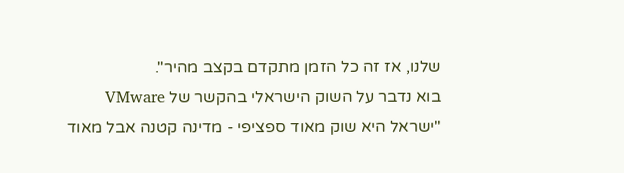שלנו, אז זה כל הזמן מתקדם בקצב מהיר".
בוא נדבר על השוק הישראלי בהקשר של VMware
"ישראל היא שוק מאוד ספציפי - מדינה קטנה אבל מאוד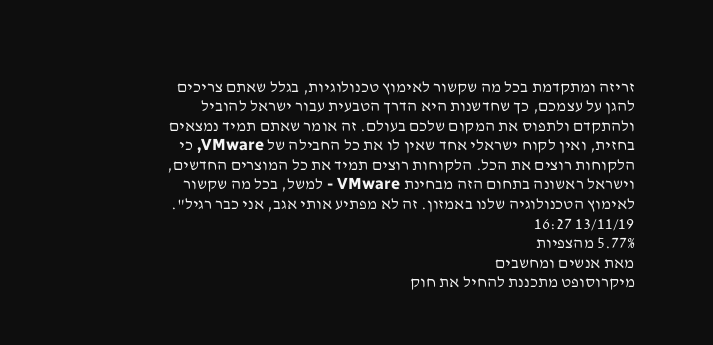זריזה ומתקדמת בכל מה שקשור לאימוץ טכנולוגיות, בגלל שאתם צריכים להגן על עצמכם, כך שחדשנות היא הדרך הטבעית עבור ישראל להוביל ולהתקדם ולתפוס את המקום שלכם בעולם. זה אומר שאתם תמיד נמצאים בחזית, ואין לקוח ישראלי אחד שאין לו את כל החבילה של VMware, כי הלקוחות רוצים את הכל. הלקוחות רוצים תמיד את כל המוצרים החדשים, וישראל ראשונה בתחום הזה מבחינת VMware - למשל, בכל מה שקשור לאימוץ הטכנולוגיה שלנו באמזון. זה לא מפתיע אותי אגב, אני כבר רגיל".
13/11/19 16:27
5.77% מהצפיות
מאת אנשים ומחשבים
מיקרוסופט מתכננת להחיל את חוק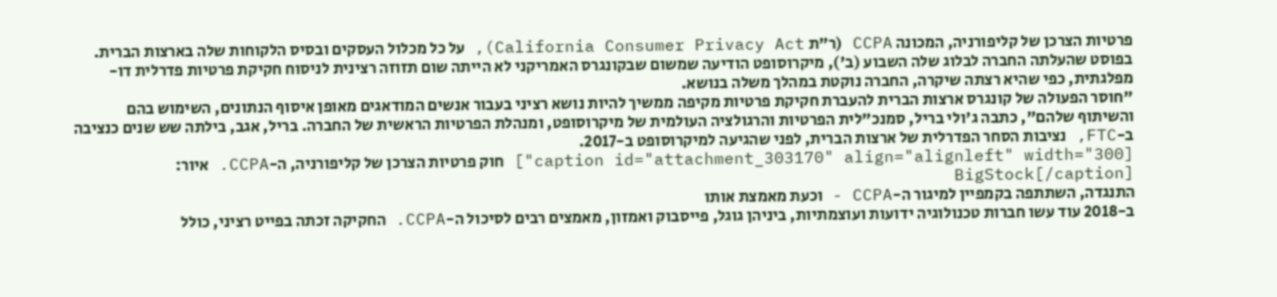פרטיות הצרכן של קליפורניה, המכונה CCPA (ר"ת California Consumer Privacy Act), על כל מכלול העסקים ובסיס הלקוחות שלה בארצות הברית.
בפוסט שהעלתה החברה לבלוג שלה השבוע (ב'), מיקרוסופט הודיעה שמשום שבקונגרס האמריקני לא הייתה שום תזוזה רצינית לניסוח חקיקת פרטיות פדרלית דו-מפלגתית, כפי שהיא רצתה שיקרה, החברה נוקטת במהלך משלה בנושא.
"חוסר הפעולה של קונגרס ארצות הברית להעברת חקיקת פרטיות מקיפה ממשיך להיות נושא רציני בעבור אנשים המודאגים מאופן איסוף הנתונים, השימוש בהם והשיתוף שלהם", כתבה ג'ולי בריל, סמנכ"לית הפרטיות והרגולציה העולמית של מיקרוסופט, ומנהלת הפרטיות הראשית של החברה. בריל, אגב, בילתה שש שנים כנציבה ב-FTC, נציבות הסחר הפדרלית של ארצות הברית, לפני שהגיעה למיקרוסופט ב-2017.
[caption id="attachment_303170" align="alignleft" width="300"] חוק פרטיות הצרכן של קליפורניה, ה-CCPA. איור: BigStock[/caption]
התנגדה, השתתפה בקמפיין למיגור ה-CCPA - וכעת מאמצת אותו
ב-2018 עוד עשו חברות טכנולוגיה ידועות ועוצמתיות, ביניהן גוגל, פייסבוק ואמזון, מאמצים רבים לסיכול ה-CCPA. החקיקה זכתה בפייט רציני, כולל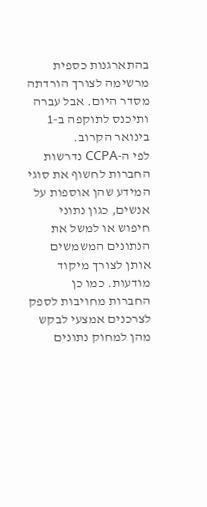בהתארגנות כספית מרשימה לצורך הורדתה מסדר היום. אבל עברה ותיכנס לתוקפה ב-1 בינואר הקרוב.
לפי ה-CCPA נדרשות החברות לחשוף את סוגי המידע שהן אוספות על אנשים, כגון נתוני חיפוש או למשל את הנתונים המשמשים אותן לצורך מיקוד מודעות. כמו כן החברות מחויבות לספק לצרכנים אמצעי לבקש מהן למחוק נתונים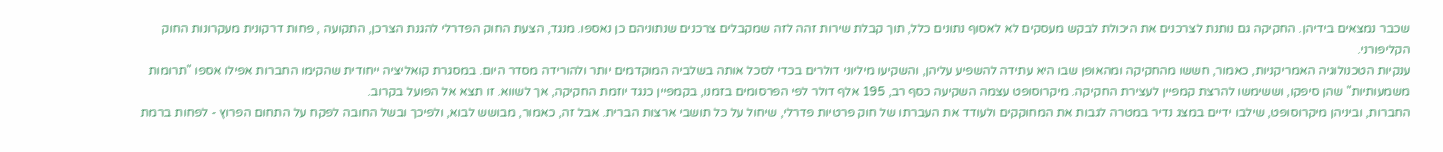שכבר נמצאים בידיהן. החקיקה גם נותנת לצרכנים את היכולת לבקש מעסקים לא לאסוף נתונים כלל, תוך קבלת שירות זהה לזה שמקבלים צרכנים שנתוניהם כן נאספו. מנגד, הצעת החוק הפדרלי להגנת הצרכן, התקועה , פחות דרקונית מעקרונות החוק הקליפורני.
ענקיות הטכנולוגיה האמריקניות, כאמור, חששו מהחקיקה ומהאופן שבו היא עתידה להשפיע עליהן, והשקיעו מיליוני דולרים בכדי לסכל אותה בשלביה המוקדמים יותר ולהורידה מסדר היום. במסגרת קואליציה ייחודית שהקימו החברות אפילו אספו "תרומות משמעותיות" שהן סיפקו, וששימשו להרצת קמפיין לעצירת החקיקה. מיקרוסופט עצמה השקיעה כסף רב, 195 אלף דולר לפי הפרסומים בזמנו, בקמפיין כנגד יוזמת החקיקה, אך לשווא. זו תצא אל הפועל בקרוב.
החברות, וביניהן מיקרוסופט, שילבו ידיים במצג נדיר במטרה לגבות את המחוקקים ולעודד את העברתו של חוק פרטיות פדרלי, שיחול על כל תושבי ארצות הברית. אבל זה, כאמור, מבושש לבוא, ולפיכך ובשל החובה לפקח על התחום הפרוץ - לפחות ברמת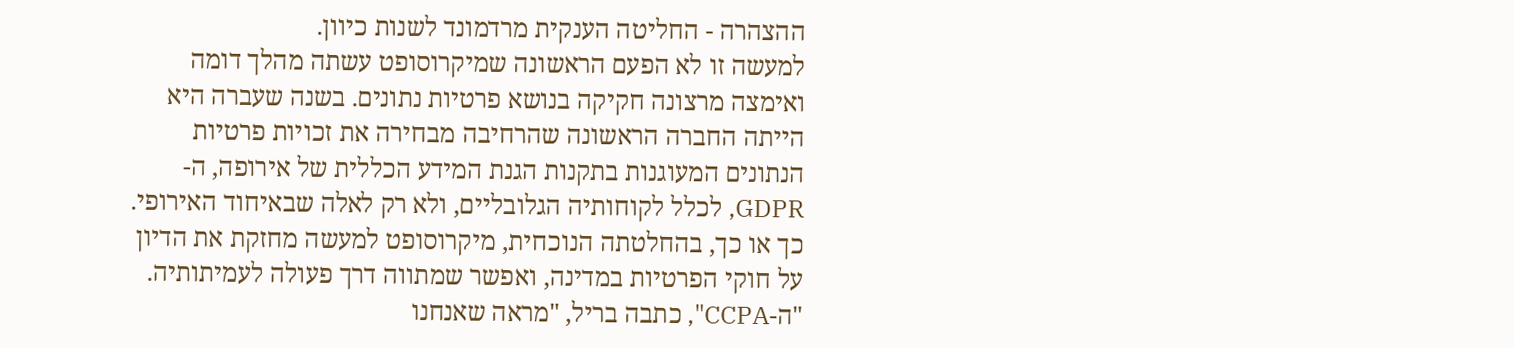ההצהרה - החליטה הענקית מרדמונד לשנות כיוון.
למעשה זו לא הפעם הראשונה שמיקרוסופט עשתה מהלך דומה ואימצה מרצונה חקיקה בנושא פרטיות נתונים. בשנה שעברה היא הייתה החברה הראשונה שהרחיבה מבחירה את זכויות פרטיות הנתונים המעוגנות בתקנות הגנת המידע הכללית של אירופה, ה-GDPR, לכלל לקוחותיה הגלובליים, ולא רק לאלה שבאיחוד האירופי.
כך או כך, בהחלטתה הנוכחית, מיקרוסופט למעשה מחזקת את הדיון על חוקי הפרטיות במדינה, ואפשר שמתווה דרך פעולה לעמיתותיה. "ה-CCPA", כתבה בריל, "מראה שאנחנו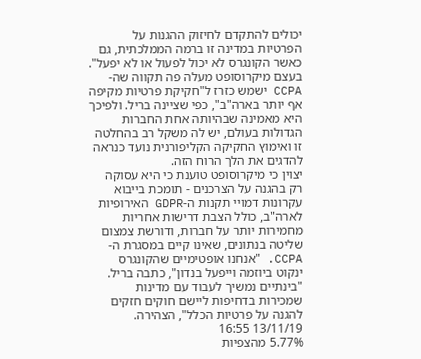יכולים להתקדם לחיזוק ההגנות על הפרטיות במדינה זו ברמה הממלכתית, גם כאשר הקונגרס לא יכול לפעול או לא יפעל".
בעצם מיקרוסופט מעלה פה תקווה שה-CCPA ישמש כזרז ל"חקיקת פרטיות מקיפה אף יותר בארה"ב", כפי שציינה בריל. ולפיכך היא מאמינה שבהיותה אחת החברות הגדולות בעולם, יש לה משקל רב בהחלטה זו ואימוץ החקיקה הקליפורנית נועד כנראה להדגים את הלך הרוח הזה.
יצוין כי מיקרוסופט טוענת כי היא עסוקה רק בהגנה על הצרכנים - תומכת בייבוא עקרונות דמויי תקנות ה-GDPR האירופיות לארה"ב, כולל הצבת דרישות אחריות מחמירות יותר על חברות, ודורשת צמצום שליטה בנתונים, שאינו קיים במסגרת ה-CCPA. "אנחנו אופטימיים שהקונגרס ינקוט ביוזמה וייפעל בנדון", כתבה בריל. "בינתיים נמשיך לעבוד עם מדינות שמכירות בדחיפות ליישם חוקים חזקים להגנה על פרטיות הכלל", הצהירה.
13/11/19 16:55
5.77% מהצפיות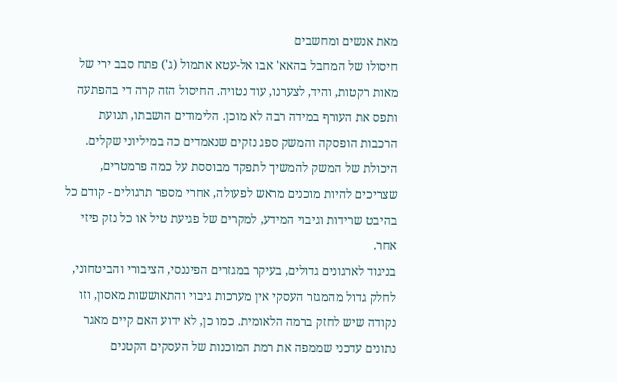מאת אנשים ומחשבים
חיסולו של המחבל בהאא' אבו אל-עטא אתמול (ג') פתח סבב ירי של מאות רקטות, והיד, לצערנו, עוד נטויה. החיסול הזה קרה די בהפתעה ותפס את העורף במידה רבה לא מוכן. הלימודים הושבתו, תנועת הרכבות הופסקה והמשק ספג נזקים שנאמדים כה במיליוני שקלים.
היכולת של המשק להמשיך לתפקד מבוססת על כמה פרמטרים, שצריכים להיות מוכנים מראש לפעולה, אחרי מספר תרגולים - קודם כל בהיבט שרידות וגיבוי המידע, למקרים של פגיעת טיל או כל נזק פיזי אחר.
בניגוד לארגונים גדולים, בעיקר במגזרים הפיננסי, הציבורי והביטחוני, לחלק גדול מהמגזר העסקי אין מערכות גיבוי והתאוששות מאסון, וזו נקודה שיש לחזק ברמה הלאומית. כמו כן, לא ידוע האם קיים מאגר נתונים עדכני שממפה את רמת המוכנות של העסקים הקטנים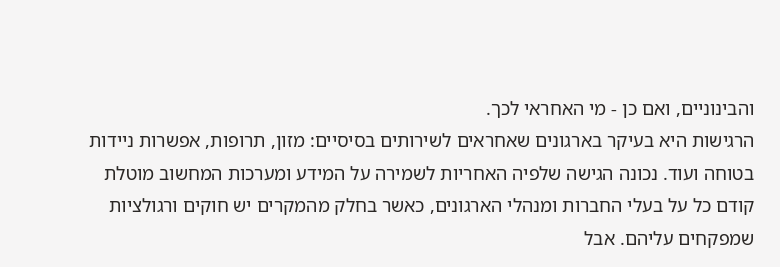והבינוניים, ואם כן - מי האחראי לכך.
הרגישות היא בעיקר בארגונים שאחראים לשירותים בסיסיים: מזון, תרופות, אפשרות ניידות בטוחה ועוד. נכונה הגישה שלפיה האחריות לשמירה על המידע ומערכות המחשוב מוטלת קודם כל על בעלי החברות ומנהלי הארגונים, כאשר בחלק מהמקרים יש חוקים ורגולציות שמפקחים עליהם. אבל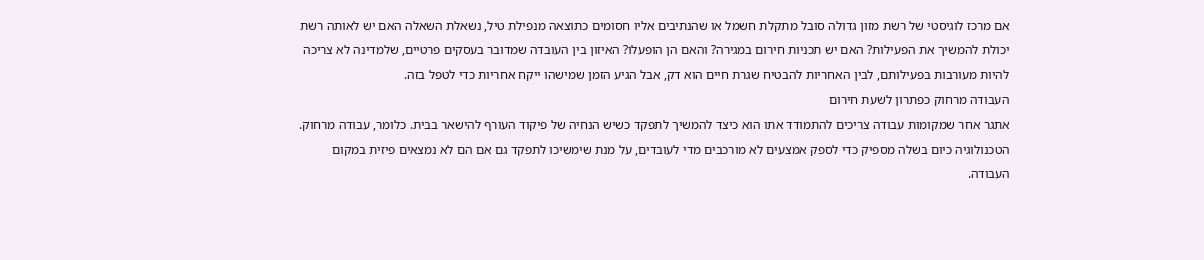אם מרכז לוגיסטי של רשת מזון גדולה סובל מתקלת חשמל או שהנתיבים אליו חסומים כתוצאה מנפילת טיל, נשאלת השאלה האם יש לאותה רשת יכולת להמשיך את הפעילות? האם יש תכניות חירום במגירה? והאם הן הופעלו? האיזון בין העובדה שמדובר בעסקים פרטיים, שלמדינה לא צריכה להיות מעורבות בפעילותם, לבין האחריות להבטיח שגרת חיים הוא דק, אבל הגיע הזמן שמישהו ייקח אחריות כדי לטפל בזה.
העבודה מרחוק כפתרון לשעת חירום
אתגר אחר שמקומות עבודה צריכים להתמודד אתו הוא כיצד להמשיך לתפקד כשיש הנחיה של פיקוד העורף להישאר בבית. כלומר, עבודה מרחוק. הטכנולוגיה כיום בשלה מספיק כדי לספק אמצעים לא מורכבים מדי לעובדים, על מנת שימשיכו לתפקד גם אם הם לא נמצאים פיזית במקום העבודה.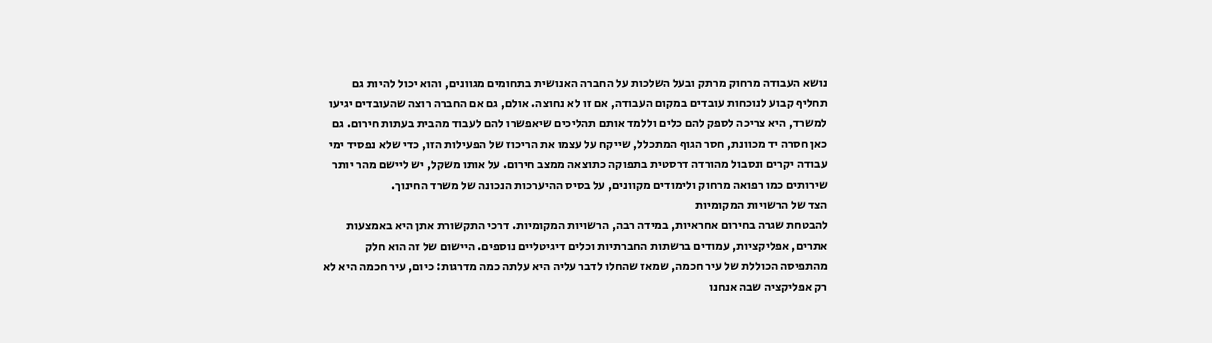נושא העבודה מרחוק מרתק ובעל השלכות על החברה האנושית בתחומים מגוונים, והוא יכול להיות גם תחליף קבוע לנוכחות עובדים במקום העבודה, אם זו לא נחוצה. אולם, גם אם החברה רוצה שהעובדים יגיעו למשרד, היא צריכה לספק להם כלים וללמד אותם תהליכים שיאפשרו להם לעבוד מהבית בעתות חירום. גם כאן חסרה יד מכוונת, חסר הגוף המתכלל, שייקח על עצמו את הריכוז של הפעילות הזו, כדי שלא נפסיד ימי עבודה יקרים ונסבול מהורדה דרסטית בתפוקה כתוצאה ממצב חירום. על אותו משקל, יש ליישם מהר יותר שירותים כמו רפואה מרחוק ולימודים מקוונים, על בסיס ההיערכות הנכונה של משרד החינוך.
הצד של הרשויות המקומיות
להבטחת שגרה בחירום אחראיות, במידה רבה, הרשויות המקומיות. דרכי התקשורת אתן היא באמצעות אתרים, אפליקציות, עמודים ברשתות החברתיות וכלים דיגיטליים נוספים. היישום של זה הוא חלק מהתפיסה הכוללת של עיר חכמה, שמאז שהחלו לדבר עליה היא עלתה כמה מדרגות: כיום, עיר חכמה היא לא רק אפליקציה שבה אנחנו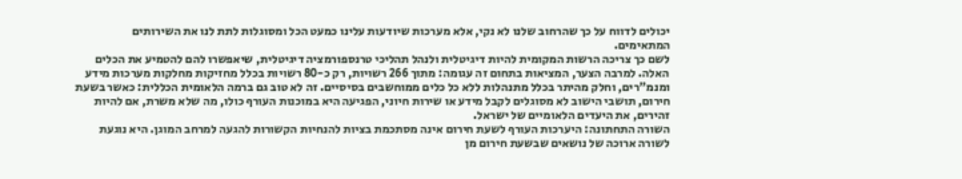יכולים לדווח על כך שהרחוב שלנו לא נקי, אלא מערכות שיודעות עלינו כמעט הכל ומסוגלות לתת לנו את השירותים המתאימים.
לשם כך צריכה הרשות המקומית להיות דיגיטלית ולנהל תהליכי טרנספורמציה דיגיטלית, שיאפשרו להם להטמיע את הכלים האלה. למרבה הצער, המציאות בתחום זה עגומה: מתוך 266 רשויות, רק כ-80 רשויות בכלל מחזיקות מחלקות מערכות מידע ומנמ"רים, וחלק מהיתר בכלל מתנהלות ללא כל כלים ממוחשבים בסיסיים. זה לא טוב גם ברמה הלאומית הכללית: כאשר בשעת חירום, תושבי הישוב לא מסוגלים לקבל מידע או שירות חיוני, הפגיעה היא במוכנות העורף כולו, מה שלא משרת, אם להיות זהירים, את היעדים הלאומיים של ישראל.
השורה התחתונה: היערכות העורף לשעת חירום אינה מסתכמת בציות להנחיות הקשורות להגעה למרחב המוגן. היא נוגעת לשורה ארוכה של נושאים שבשעת חירום מן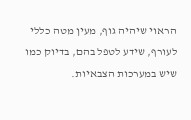הראוי שיהיה גוף, מעין מטה כללי לעורף, שידע לטפל בהם, בדיוק כמו שיש במערכות הצבאיות.